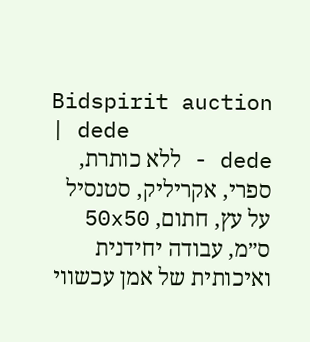Bidspirit auction | dede
dede - ללא כותרת, ספרי, אקריליק, סטנסיל על עץ, חתום, 50x50 ס״מ, עבודה יחידנית ואיכותית של אמן עכשווי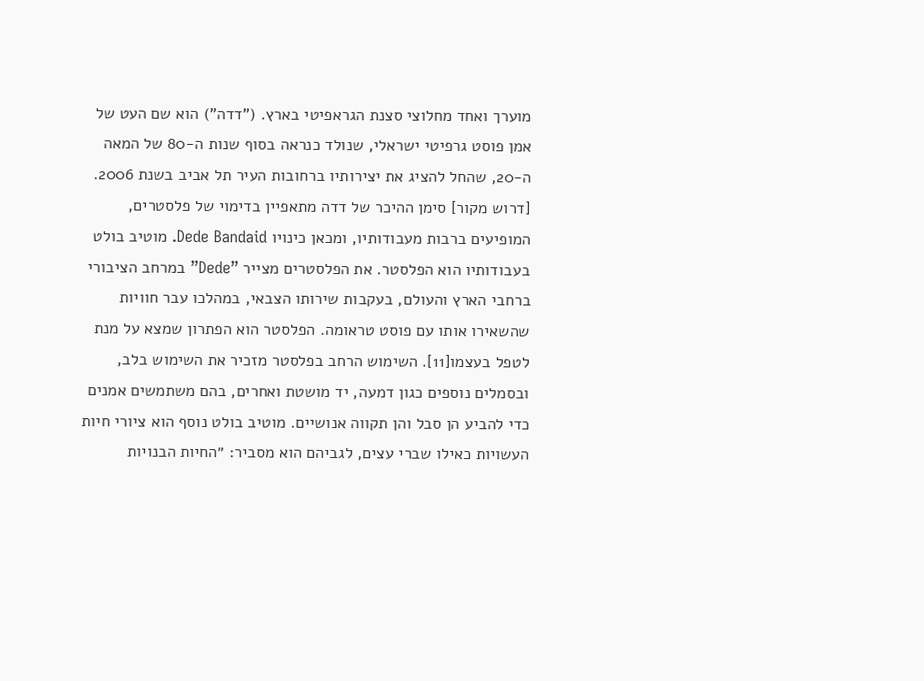מוערך ואחד מחלוצי סצנת הגראפיטי בארץ. (”דדה”) הוא שם העט של אמן פוסט גרפיטי ישראלי, שנולד כנראה בסוף שנות ה-80 של המאה ה-20, שהחל להציג את יצירותיו ברחובות העיר תל אביב בשנת 2006. [דרוש מקור] סימן ההיכר של דדה מתאפיין בדימוי של פלסטרים, המופיעים ברבות מעבודותיו, ומכאן כינויו Dede Bandaid. מוטיב בולט בעבודותיו הוא הפלסטר. את הפלסטרים מצייר ”Dede” במרחב הציבורי ברחבי הארץ והעולם, בעקבות שירותו הצבאי, במהלכו עבר חוויות שהשאירו אותו עם פוסט טראומה. הפלסטר הוא הפתרון שמצא על מנת לטפל בעצמו[11]. השימוש הרחב בפלסטר מזכיר את השימוש בלב, ובסמלים נוספים כגון דמעה, יד מושטת ואחרים, בהם משתמשים אמנים כדי להביע הן סבל והן תקווה אנושיים. מוטיב בולט נוסף הוא ציורי חיות העשויות כאילו שברי עצים, לגביהם הוא מסביר: ״החיות הבנויות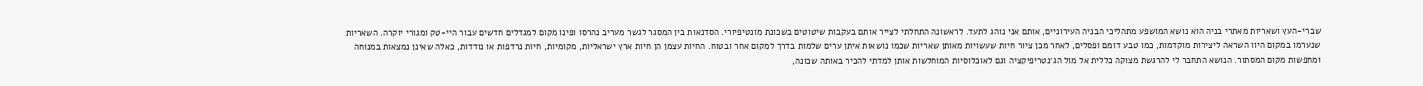שברי-העץ ושאריות מאתרי בניה הוא נושא המושפע מתהליכי הבניה העירוניים, אותם אני נוהג לתעד. לראשונה התחלתי לצייר אותם בעקבות שיטוטים בשכונת מונטיפיורי. הסדנאות בין המסגר לגשר מעריב נהרסו ופינו מקום למגדלים חדשים עבור היי-טק ומגורי יוקרה. השאריות שנערמו במקום היוו השראה ליצירות מוקדמות, כמו טבע דומם ופסלים, לאחר מכן ציור חיות שעשויות מאותן שאריות שכמו נושאות איתן ערים שלמות בדרך למקום אחר ובטוח. החיות עצמן הן חיות ארץ ישראליות, מקומיות, חיות נרדפות או נודדות, כאלה שאינן נמצאות במנוחה ומחפשות מקום המסתור. הנושא התחבר לי להרגשת מצוקה כללית אל מול הג׳נטריפיקציה וגם לאוכלוסיות המוחלשות אותן למדתי להכיר באותה שכונה,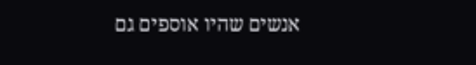אנשים שהיו אוספים גם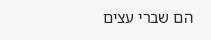הם שברי עצים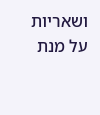ושאריות על מנת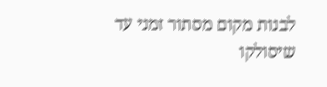לבנות מקום מסתור זמני עד שיסולקו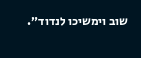שוב וימשיכו לנדוד״.